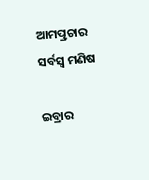ଆମତ୍ପ୍ରଚାର ସର୍ବସ୍ବ ମଣିଷ

ଇବ୍ରାର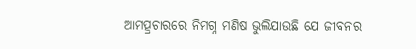ଆମତ୍ପ୍ରଚାରରେ ନିମଗ୍ନ ମଣିଷ ଭୁଲିଯାଉଛି ଯେ ଜୀବନର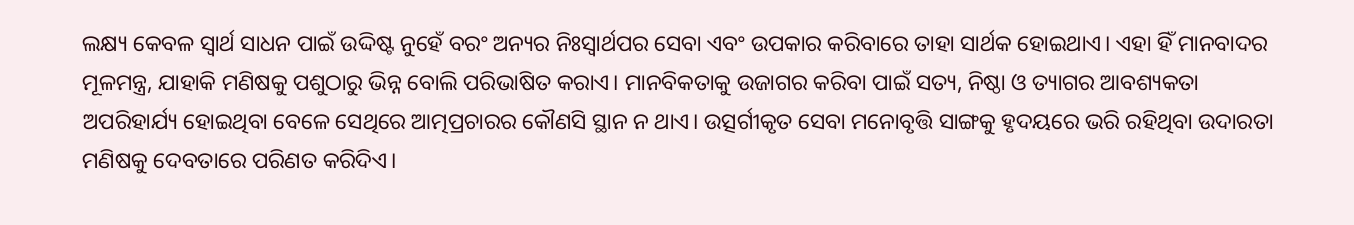ଲକ୍ଷ୍ୟ କେବଳ ସ୍ବାର୍ଥ ସାଧନ ପାଇଁ ଉଦ୍ଦିଷ୍ଟ ନୁହେଁ ବରଂ ଅନ୍ୟର ନିଃସ୍ବାର୍ଥପର ସେବା ଏବଂ ଉପକାର କରିବାରେ ତାହା ସାର୍ଥକ ହୋଇଥାଏ। ଏହା ହିଁ ମାନବାଦର ମୂଳମନ୍ତ୍ର, ଯାହାକି ମଣିଷକୁ ପଶୁଠାରୁ ଭିନ୍ନ ବୋଲି ପରିଭାଷିତ କରାଏ। ମାନବିକତାକୁ ଉଜାଗର କରିବା ପାଇଁ ସତ୍ୟ, ନିଷ୍ଠା ଓ ତ୍ୟାଗର ଆବଶ୍ୟକତା ଅପରିହାର୍ଯ୍ୟ ହୋଇଥିବା ବେଳେ ସେଥିରେ ଆତ୍ମପ୍ରଚାରର କୌଣସି ସ୍ଥାନ ନ ଥାଏ। ଉତ୍ସର୍ଗୀକୃତ ସେବା ମନୋବୃତ୍ତି ସାଙ୍ଗକୁ ହୃଦୟରେ ଭରି ରହିଥିବା ଉଦାରତା ମଣିଷକୁ ଦେବତାରେ ପରିଣତ କରିଦିଏ।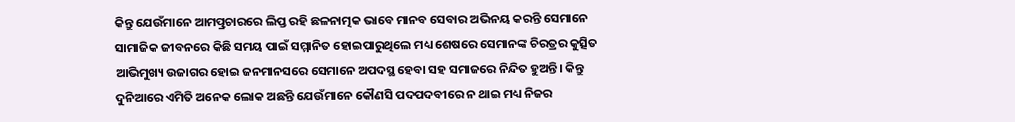କିନ୍ତୁ ଯେଉଁମାନେ ଆମତ୍ପ୍ରଚାରରେ ଲିପ୍ତ ରହି ଛଳନାତ୍ମକ ଭାବେ ମାନବ ସେବାର ଅଭିନୟ କରନ୍ତି ସେମାନେ ସାମାଜିକ ଜୀବନରେ କିଛି ସମୟ ପାଇଁ ସମ୍ମାନିତ ହୋଇପାରୁଥିଲେ ମଧ୍ୟ ଶେଷରେ ସେମାନଙ୍କ ଚିରତ୍ରର କୁତ୍ସିତ ଆଭିମୁଖ୍ୟ ଉଜାଗର ହୋଇ ଜନମାନସରେ ସେମାନେ ଅପଦସ୍ଥ ହେବା ସହ ସମାଜରେ ନିନ୍ଦିତ ହୁଅନ୍ତି। କିନ୍ତୁ ଦୁନିଆରେ ଏମିତି ଅନେକ ଲୋକ ଅଛନ୍ତି ଯେଉଁମାନେ କୌଣସି ପଦପଦବୀରେ ନ ଥାଇ ମଧ୍ୟ ନିଜର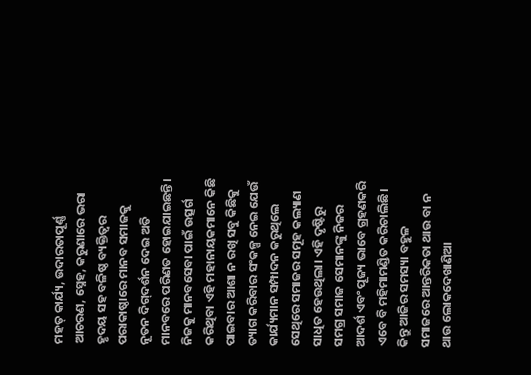ମହତ୍‌ କାର୍ଯ୍ୟ, ଉଦାରତାପୂର୍ଣ୍ଣ ଆଚରଣ, ସ୍ନେହ, କରୁଣାରେ ଭରା ହୃଦୟ ସହ ବଳିଷ୍ଠ ବ୍ୟକ୍ତିତ୍ୱର ପରାକାଷ୍ଠାରେ ମାନବ ସମାଜକୁ ନୂତନ ଦିଗ୍‌ଦର୍ଶନ ଦେଇ ଅତି ମାନବରେ ପରିଣତ ହୋଇଯାଇଛନ୍ତି। ନିଜକୁ ମାନବସେବା ପାଇଁ ଉତ୍ସର୍ଗ କରିଥିବା ଏହି ମହାନାୟକମାନେ କିଛି ପାଇବାର ଆଶା ନ ରଖି ସବୁ କିଛିକୁ ତ୍ୟାଗ କରିବାର ସଂକଳ୍ପ ନେଇ ଯେଉଁ କାର୍ଯ୍ୟମାନ ସମ୍ପାଦନ କରୁଥିଲେ ସେଥିରେ ସମାଜର ସମୂହ କଲ୍ୟାଣ ସାଧିତ ହେଉଥିଲା। ଏହି ଦୃଷ୍ଟିରୁ ସମଗ୍ର ସମାଜ ସେମାନଙ୍କୁ ନିଜର ଆଦର୍ଶ ଏବଂ ପୂଜ୍ୟ ଭାବେ ଗ୍ରହଣକରି ଏବେ ବି ମହିମାମଣ୍ଡିତ କରିଚାଲିଛି। କିନ୍ତୁ ଆଜିର ସମସ୍ୟା ବହୁଳ ସମାଜରେ ଆନ୍ତରିକତା ଥାଉ ବା ନ ଥାଉ ଲୋକଦେଖାଣିଆ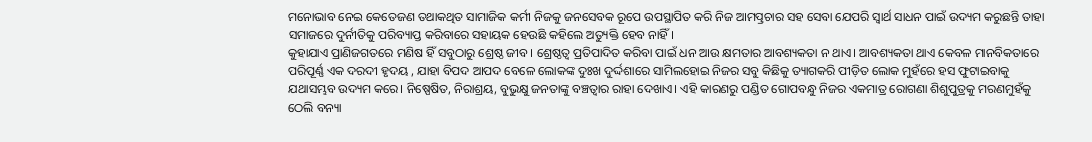ମନୋଭାବ ନେଇ କେତେଜଣ ତଥାକଥିତ ସାମାଜିକ କର୍ମୀ ନିଜକୁ ଜନସେବକ ରୂପେ ଉପସ୍ଥାପିତ କରି ନିଜ ଆମତ୍ପ୍ରଚାର ସହ ସେବା ଯେପରି ସ୍ବାର୍ଥ ସାଧନ ପାଇଁ ଉଦ୍ୟମ କରୁଛନ୍ତି ତାହା ସମାଜରେ ଦୁର୍ନୀତିକୁ ପରିବ୍ୟାପ୍ତ କରିବାରେ ସହାୟକ ହେଉଛି କହିଲେ ଅତ୍ୟୁକ୍ତି ହେବ ନାହିଁ।
କୁହାଯାଏ ପ୍ରାଣିଜଗତରେ ମଣିଷ ହିଁ ସବୁଠାରୁ ଶ୍ରେଷ୍ଠ ଜୀବ। ଶ୍ରେଷ୍ଠତ୍ୱ ପ୍ରତିପାଦିତ କରିବା ପାଇଁ ଧନ ଆଉ କ୍ଷମତାର ଆବଶ୍ୟକତା ନ ଥାଏ। ଆବଶ୍ୟକତା ଥାଏ କେବଳ ମାନବିକତାରେ ପରିପୂର୍ଣ୍ଣ ଏକ ଦରଦୀ ହୃଦୟ , ଯାହା ବିପଦ ଆପଦ ବେଳେ ଲୋକଙ୍କ ଦୁଃଖ ଦୁର୍ଦ୍ଦଶାରେ ସାମିଲହୋଇ ନିଜର ସବୁ କିଛିକୁ ତ୍ୟାଗକରି ପୀଡ଼ିତ ଲୋକ ମୁହଁରେ ହସ ଫୁଟାଇବାକୁ ଯଥାସମ୍ଭବ ଉଦ୍ୟମ କରେ। ନିଷ୍ପେଷିତ, ନିରାଶ୍ରୟ, ବୁଭୁକ୍ଷୁ ଜନତାଙ୍କୁ ବଞ୍ଚତ୍ବାର ରାହା ଦେଖାଏ। ଏହି କାରଣରୁ ପଣ୍ଡିତ ଗୋପବନ୍ଧୁ ନିଜର ଏକମାତ୍ର ରୋଗଣା ଶିଶୁପୁତ୍ରକୁ ମରଣମୁହଁକୁ ଠେଲି ବନ୍ୟା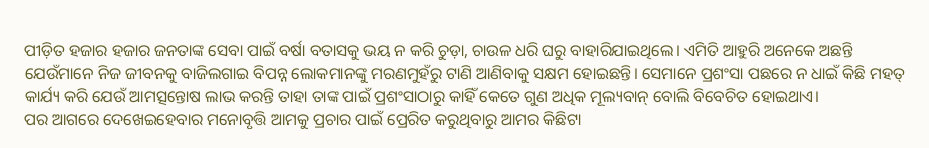ପୀଡ଼ିତ ହଜାର ହଜାର ଜନତାଙ୍କ ସେବା ପାଇଁ ବର୍ଷା ବତାସକୁ ଭୟ ନ କରି ଚୁଡ଼ା, ଚାଉଳ ଧରି ଘରୁ ବାହାରିଯାଇଥିଲେ। ଏମିତି ଆହୁରି ଅନେକେ ଅଛନ୍ତି ଯେଉଁମାନେ ନିଜ ଜୀବନକୁ ବାଜିଲଗାଇ ବିପନ୍ନ ଲୋକମାନଙ୍କୁ ମରଣମୁହଁରୁ ଟାଣି ଆଣିବାକୁ ସକ୍ଷମ ହୋଇଛନ୍ତି। ସେମାନେ ପ୍ରଶଂସା ପଛରେ ନ ଧାଇଁ କିଛି ମହତ୍‌ କାର୍ଯ୍ୟ କରି ଯେଉଁ ଆମତ୍ସନ୍ତୋଷ ଲାଭ କରନ୍ତି ତାହା ତାଙ୍କ ପାଇଁ ପ୍ରଶଂସାଠାରୁ କାହିଁ କେତେ ଗୁଣ ଅଧିକ ମୂଲ୍ୟବାନ୍‌ ବୋଲି ବିବେଚିତ ହୋଇଥାଏ।
ପର ଆଗରେ ଦେଖେଇହେବାର ମନୋବୃତ୍ତି ଆମକୁ ପ୍ରଚାର ପାଇଁ ପ୍ରେରିତ କରୁଥିବାରୁ ଆମର କିଛିଟା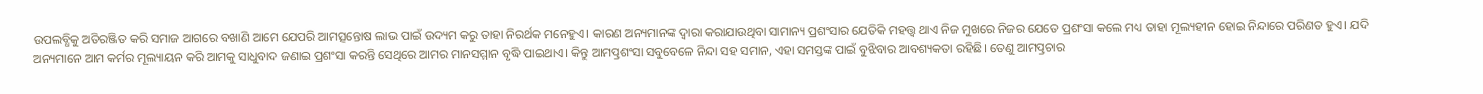ଉପଲବ୍ଧିକୁ ଅତିରଞ୍ଜିତ କରି ସମାଜ ଆଗରେ ବଖାଣି ଆମେ ଯେପରି ଆମତ୍ସନ୍ତୋଷ ଲାଭ ପାଇଁ ଉଦ୍ୟମ କରୁ ତାହା ନିରର୍ଥକ ମନେହୁଏ। କାରଣ ଅନ୍ୟମାନଙ୍କ ଦ୍ୱାରା କରାଯାଉଥିବା ସାମାନ୍ୟ ପ୍ରଶଂସାର ଯେତିକି ମହତ୍ତ୍ୱ ଥାଏ ନିଜ ମୁଖରେ ନିଜର ଯେତେ ପ୍ରଶଂସା କଲେ ମଧ୍ୟ ତାହା ମୂଲ୍ୟହୀନ ହୋଇ ନିନ୍ଦାରେ ପରିଣତ ହୁଏ। ଯଦି ଅନ୍ୟମାନେ ଆମ କର୍ମର ମୂଲ୍ୟାୟନ କରି ଆମକୁ ସାଧୁବାଦ ଜଣାଇ ପ୍ରଶଂସା କରନ୍ତି ସେଥିରେ ଆମର ମାନସମ୍ମାନ ବୃଦ୍ଧି ପାଇଥାଏ। କିନ୍ତୁ ଆମତ୍ପ୍ରଶଂସା ସବୁବେଳେ ନିନ୍ଦା ସହ ସମାନ, ଏହା ସମସ୍ତଙ୍କ ପାଇଁ ବୁଝିବାର ଆବଶ୍ୟକତା ରହିଛି। ତେଣୁ ଆମତ୍ପ୍ରଚାର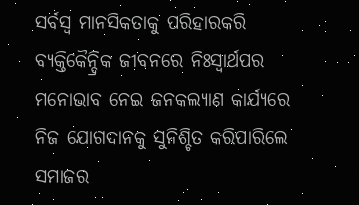ସର୍ବସ୍ବ ମାନସିକତାକୁ ପରିହାରକରି ବ୍ୟକ୍ତିକୈନ୍ଦ୍ରିକ ଜୀବନରେ ନିଃସ୍ବାର୍ଥପର ମନୋଭାବ ନେଇ ଜନକଲ୍ୟାଣ କାର୍ଯ୍ୟରେ ନିଜ ଯୋଗଦାନକୁ ସୁନିଶ୍ଚିତ କରିପାରିଲେ ସମାଜର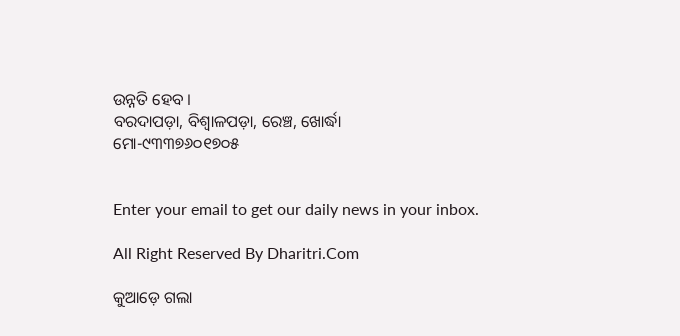ଉନ୍ନତି ହେବ ।
ବରଦାପଡ଼ା, ବିଶ୍ୱାଳପଡ଼ା, ରେଞ୍ଚ, ଖୋର୍ଦ୍ଧା
ମୋ-୯୩୩୭୬୦୧୭୦୫


Enter your email to get our daily news in your inbox.

All Right Reserved By Dharitri.Com

କୁଆଡ଼େ ଗଲା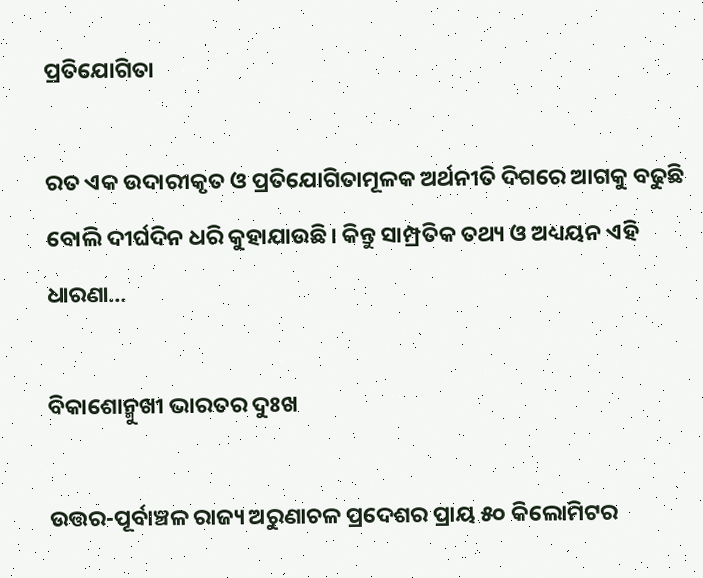ପ୍ରତିଯୋଗିତା

ରତ ଏକ ଉଦାରୀକୃତ ଓ ପ୍ରତିଯୋଗିତାମୂଳକ ଅର୍ଥନୀତି ଦିଗରେ ଆଗକୁ ବଢୁଛି ବୋଲି ଦୀର୍ଘଦିନ ଧରି କୁହାଯାଉଛି। କିନ୍ତୁ ସାମ୍ପ୍ରତିକ ତଥ୍ୟ ଓ ଅଧ୍ୟୟନ ଏହି ଧାରଣା…

ବିକାଶୋନ୍ମୁଖୀ ଭାରତର ଦୁଃଖ

ଉତ୍ତର-ପୂର୍ବାଞ୍ଚଳ ରାଜ୍ୟ ଅରୁଣାଚଳ ପ୍ରଦେଶର ପ୍ରାୟ ୫୦ କିଲୋମିଟର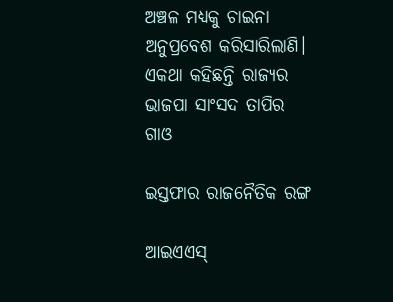ଅଞ୍ଚଳ ମଧ୍ୟକୁ ଚାଇନା ଅନୁପ୍ରବେଶ କରିସାରିଲାଣି। ଏକଥା କହିଛନ୍ତି ରାଜ୍ୟର ଭାଜପା ସାଂସଦ ତାପିର ଗାଓ

ଇସ୍ତଫାର ରାଜନୈତିକ ରଙ୍ଗ

ଆଇଏଏସ୍‌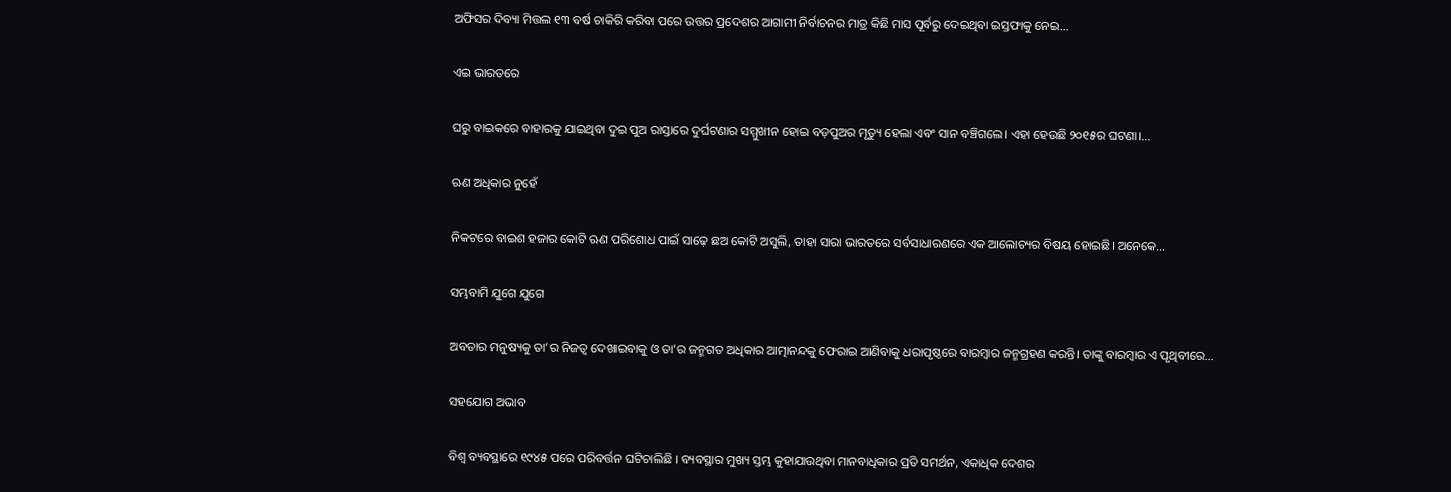ଅଫିସର ଦିବ୍ୟା ମିତ୍ତଲ ୧୩ ବର୍ଷ ଚାକିରି କରିବା ପରେ ଉତ୍ତର ପ୍ରଦେଶର ଆଗାମୀ ନିର୍ବାଚନର ମାତ୍ର କିଛି ମାସ ପୂର୍ବରୁ ଦେଇଥିବା ଇସ୍ତଫାକୁ ନେଇ…

ଏଇ ଭାରତରେ

ଘରୁ ବାଇକରେ ବାହାରକୁ ଯାଇଥିବା ଦୁଇ ପୁଅ ରାସ୍ତାରେ ଦୁର୍ଘଟଣାର ସମ୍ମୁଖୀନ ହୋଇ ବଡ଼ପୁଅର ମୃତ୍ୟୁ ହେଲା ଏବଂ ସାନ ବଞ୍ଚିଗଲେ। ଏହା ହେଉଛି ୨୦୧୫ର ଘଟଣା।…

ଋଣ ଅଧିକାର ନୁହେଁ

ନିକଟରେ ବାଇଶ ହଜାର କୋଟି ଋଣ ପରିଶୋଧ ପାଇଁ ସାଢ଼େ ଛଅ କୋଟି ଅସୁଲି, ତାହା ସାରା ଭାରତରେ ସର୍ବସାଧାରଣରେ ଏକ ଆଲୋଚ୍ୟର ବିଷୟ ହୋଇଛି। ଅନେକେ…

ସମ୍ଭବାମି ଯୁଗେ ଯୁଗେ

ଅବତାର ମନୁଷ୍ୟକୁ ତା’ର ନିଜତ୍ୱ ଦେଖାଇବାକୁ ଓ ତା’ର ଜନ୍ମଗତ ଅଧିକାର ଆତ୍ମାନନ୍ଦକୁ ଫେରାଇ ଆଣିବାକୁ ଧରାପୃଷ୍ଠରେ ବାରମ୍ବାର ଜନ୍ମଗ୍ରହଣ କରନ୍ତି। ତାଙ୍କୁ ବାରମ୍ବାର ଏ ପୃଥିବୀରେ…

ସହଯୋଗ ଅଭାବ

ବିଶ୍ୱ ବ୍ୟବସ୍ଥାରେ ୧୯୪୫ ପରେ ପରିବର୍ତ୍ତନ ଘଟିଚାଲିଛି । ବ୍ୟବସ୍ଥାର ମୁଖ୍ୟ ସ୍ତମ୍ଭ କୁହାଯାଉଥିବା ମାନବାଧିକାର ପ୍ରତି ସମର୍ଥନ, ଏକାଧିକ ଦେଶର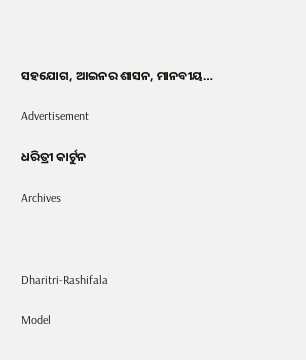ସହଯୋଗ, ଆଇନର ଶାସନ, ମାନବୀୟ…

Advertisement

ଧରିତ୍ରୀ କାର୍ଟୁନ

Archives



Dharitri-Rashifala

Model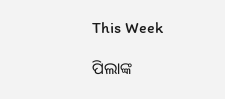This Week

ପିଲାଙ୍କ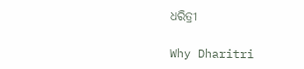ଧରିତ୍ରୀ

Why Dharitri